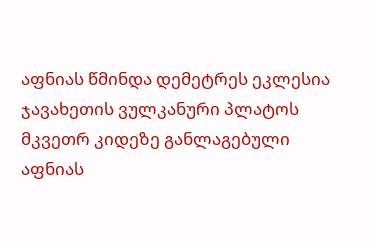აფნიას წმინდა დემეტრეს ეკლესია
ჯავახეთის ვულკანური პლატოს მკვეთრ კიდეზე განლაგებული აფნიას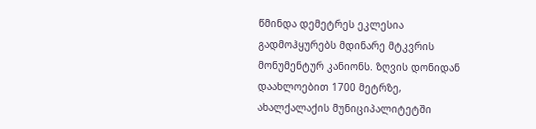წმინდა დემეტრეს ეკლესია გადმოჰყურებს მდინარე მტკვრის მონუმენტურ კანიონს. ზღვის დონიდან დაახლოებით 1700 მეტრზე, ახალქალაქის მუნიციპალიტეტში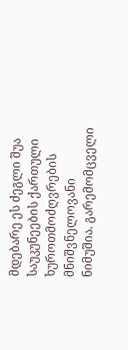მდებარე ეს ძეგლი შუა საუკუნეების ქართული ხუროთმოძღვრების მნიშვნელოვანი ნიმუშია. გარემომცველი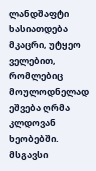ლანდშაფტი ხასიათდება მკაცრი, უტყეო ველებით, რომლებიც მოულოდნელად ეშვება ღრმა კლდოვან ხეობებში. მსგავსი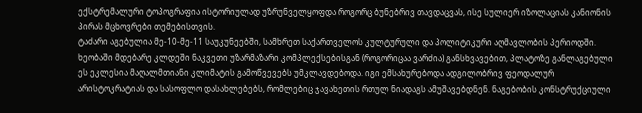ექსტრემალური ტოპოგრაფია ისტორიულად უზრუნველყოფდა როგორც ბუნებრივ თავდაცვას, ისე სულიერ იზოლაციას კანიონის პირას მცხოვრები თემებისთვის.
ტაძარი აგებულია მე-10-მე-11 საუკუნეებში, სამხრეთ საქართველოს კულტურული და პოლიტიკური აღმავლობის პერიოდში. ხეობაში მდებარე კლდეში ნაკვეთი უზარმაზარი კომპლექსებისგან (როგორიცაა ვარძია) განსხვავებით, პლატოზე განლაგებული ეს ეკლესია მაღალმთიანი კლიმატის გამოწვევებს უმკლავდებოდა. იგი ემსახურებოდა ადგილობრივ ფეოდალურ არისტოკრატიას და სასოფლო დასახლებებს, რომლებიც ჯავახეთის რთულ ნიადაგს ამუშავებდნენ. ნაგებობის კონსტრუქციული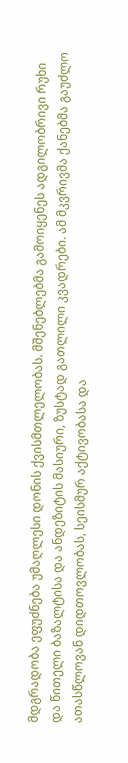მდგრადობა ეფუძნება უმაღლესი დონის ქვისმთლელობას. მშენებლებმა გამოიყენეს ადგილობრივი რუხი და წითელი ბაზალტისა და ანდეზიტის მასიური, ზუსტად გათლილი კვადრები. ამ მკვრივმა ქანებმა გაუძლო ათასწლოვან დიდთოვლობას, სეისმურ აქტივობასა და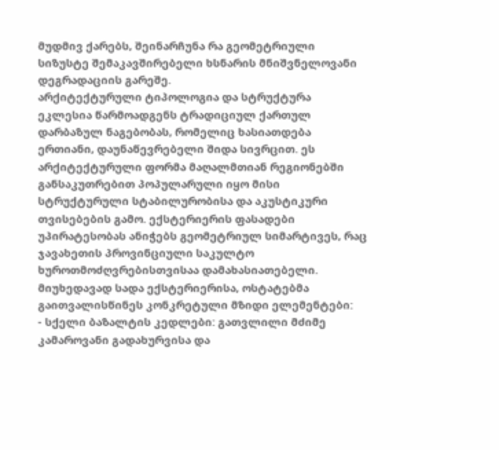მუდმივ ქარებს, შეინარჩუნა რა გეომეტრიული სიზუსტე შემაკავშირებელი ხსნარის მნიშვნელოვანი დეგრადაციის გარეშე.
არქიტექტურული ტიპოლოგია და სტრუქტურა
ეკლესია წარმოადგენს ტრადიციულ ქართულ დარბაზულ ნაგებობას, რომელიც ხასიათდება ერთიანი, დაუნაწევრებელი შიდა სივრცით. ეს არქიტექტურული ფორმა მაღალმთიან რეგიონებში განსაკუთრებით პოპულარული იყო მისი სტრუქტურული სტაბილურობისა და აკუსტიკური თვისებების გამო. ექსტერიერის ფასადები უპირატესობას ანიჭებს გეომეტრიულ სიმარტივეს, რაც ჯავახეთის პროვინციული საკულტო ხუროთმოძღვრებისთვისაა დამახასიათებელი.
მიუხედავად სადა ექსტერიერისა, ოსტატებმა გაითვალისწინეს კონკრეტული მზიდი ელემენტები:
- სქელი ბაზალტის კედლები: გათვლილი მძიმე კამაროვანი გადახურვისა და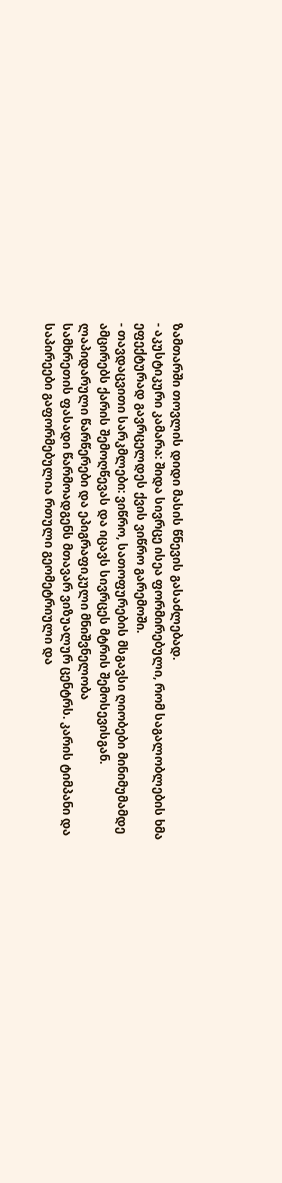ზამთარში თოვლის დიდი მასის წნევის გასაძლებად.
- აკუსტიკური კამარა: შიდა სივრცე ისეა ფორმირებული, რომ საგალობლების ხმა ეფექტურად გავრცელდეს ქვის ვიწრო გარემოში.
- თავდაცვითი სარკმლები: ვიწრო, სათოფურების მსგავსი ღიობები მინიმუმამდე ამცირებს ქარის შემოღწევას და იცავს სივრცეს მტრის შემოსევისგან.
ლაპიდარული წარწერები და ეპიგრაფიკული მნიშვნელობა
სამხრეთის ფასადი წარმოადგენს მთავარ ვიზუალურ ცენტრს. კარის ტიმპანი და საპირეები გაფორმებულია რთული გეომეტრიული და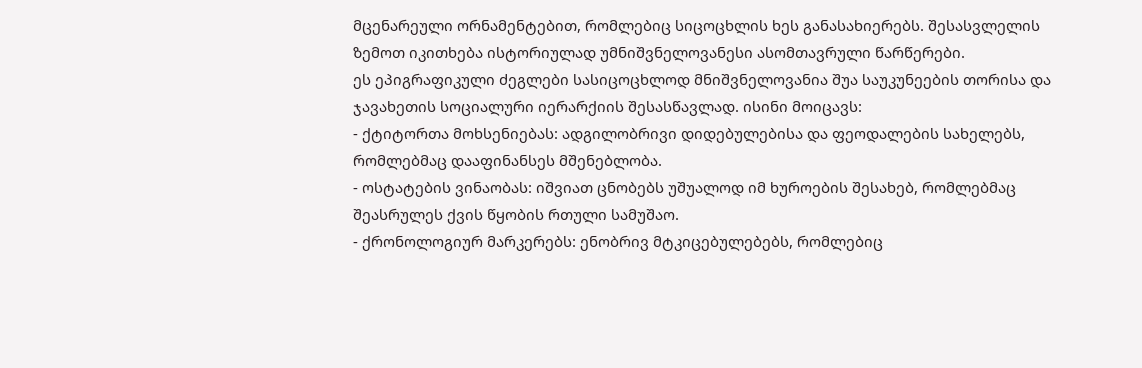მცენარეული ორნამენტებით, რომლებიც სიცოცხლის ხეს განასახიერებს. შესასვლელის ზემოთ იკითხება ისტორიულად უმნიშვნელოვანესი ასომთავრული წარწერები.
ეს ეპიგრაფიკული ძეგლები სასიცოცხლოდ მნიშვნელოვანია შუა საუკუნეების თორისა და ჯავახეთის სოციალური იერარქიის შესასწავლად. ისინი მოიცავს:
- ქტიტორთა მოხსენიებას: ადგილობრივი დიდებულებისა და ფეოდალების სახელებს, რომლებმაც დააფინანსეს მშენებლობა.
- ოსტატების ვინაობას: იშვიათ ცნობებს უშუალოდ იმ ხუროების შესახებ, რომლებმაც შეასრულეს ქვის წყობის რთული სამუშაო.
- ქრონოლოგიურ მარკერებს: ენობრივ მტკიცებულებებს, რომლებიც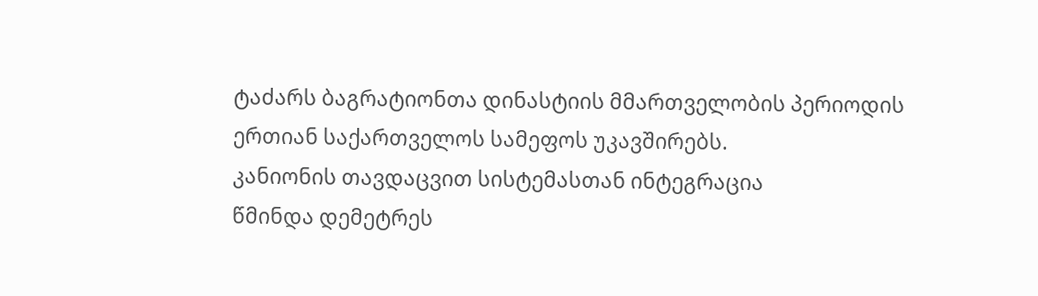ტაძარს ბაგრატიონთა დინასტიის მმართველობის პერიოდის ერთიან საქართველოს სამეფოს უკავშირებს.
კანიონის თავდაცვით სისტემასთან ინტეგრაცია
წმინდა დემეტრეს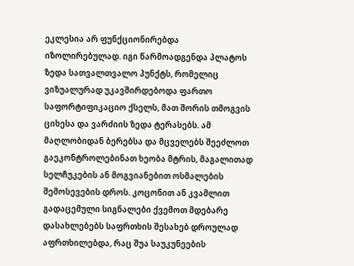ეკლესია არ ფუნქციონირებდა იზოლირებულად. იგი წარმოადგენდა პლატოს ზედა სათვალთვალო პუნქტს, რომელიც ვიზუალურად უკავშირდებოდა ფართო საფორტიფიკაციო ქსელს, მათ შორის თმოგვის ციხესა და ვარძიის ზედა ტერასებს. ამ მაღლობიდან ბერებსა და მცველებს შეეძლოთ გაეკონტროლებინათ ხეობა მტრის, მაგალითად სელჩუკების ან მოგვიანებით ოსმალების შემოსევების დროს. კოცონით ან კვამლით გადაცემული სიგნალები ქვემოთ მდებარე დასახლებებს საფრთხის შესახებ დროულად აფრთხილებდა, რაც შუა საუკუნეების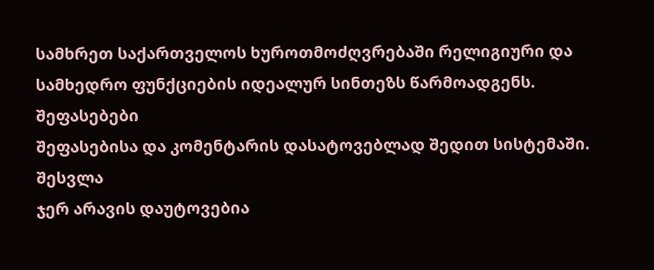სამხრეთ საქართველოს ხუროთმოძღვრებაში რელიგიური და სამხედრო ფუნქციების იდეალურ სინთეზს წარმოადგენს.
შეფასებები
შეფასებისა და კომენტარის დასატოვებლად შედით სისტემაში. შესვლა
ჯერ არავის დაუტოვებია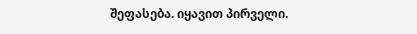შეფასება. იყავით პირველი.